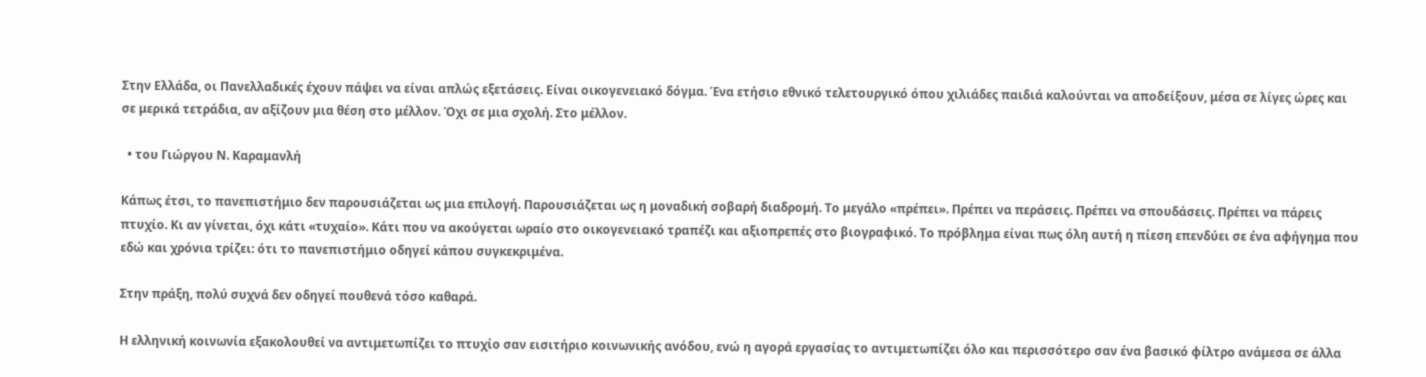Στην Ελλάδα, οι Πανελλαδικές έχουν πάψει να είναι απλώς εξετάσεις. Είναι οικογενειακό δόγμα. Ένα ετήσιο εθνικό τελετουργικό όπου χιλιάδες παιδιά καλούνται να αποδείξουν, μέσα σε λίγες ώρες και σε μερικά τετράδια, αν αξίζουν μια θέση στο μέλλον. Όχι σε μια σχολή. Στο μέλλον.

  • του Γιώργου Ν. Καραμανλή

Κάπως έτσι, το πανεπιστήμιο δεν παρουσιάζεται ως μια επιλογή. Παρουσιάζεται ως η μοναδική σοβαρή διαδρομή. Το μεγάλο «πρέπει». Πρέπει να περάσεις. Πρέπει να σπουδάσεις. Πρέπει να πάρεις πτυχίο. Κι αν γίνεται, όχι κάτι «τυχαίο». Κάτι που να ακούγεται ωραίο στο οικογενειακό τραπέζι και αξιοπρεπές στο βιογραφικό. Το πρόβλημα είναι πως όλη αυτή η πίεση επενδύει σε ένα αφήγημα που εδώ και χρόνια τρίζει: ότι το πανεπιστήμιο οδηγεί κάπου συγκεκριμένα.

Στην πράξη, πολύ συχνά δεν οδηγεί πουθενά τόσο καθαρά.

Η ελληνική κοινωνία εξακολουθεί να αντιμετωπίζει το πτυχίο σαν εισιτήριο κοινωνικής ανόδου, ενώ η αγορά εργασίας το αντιμετωπίζει όλο και περισσότερο σαν ένα βασικό φίλτρο ανάμεσα σε άλλα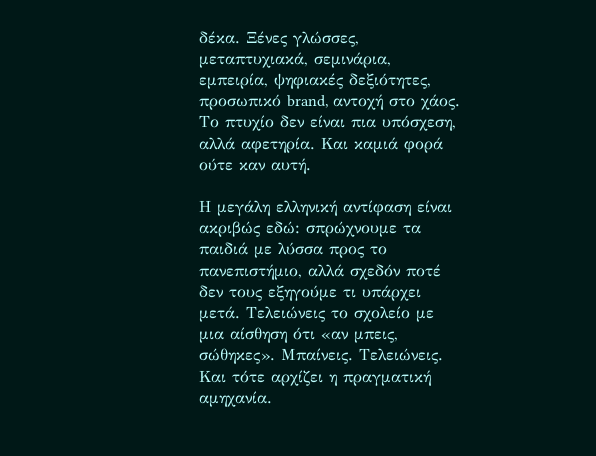δέκα. Ξένες γλώσσες, μεταπτυχιακά, σεμινάρια, εμπειρία, ψηφιακές δεξιότητες, προσωπικό brand, αντοχή στο χάος. Το πτυχίο δεν είναι πια υπόσχεση, αλλά αφετηρία. Και καμιά φορά ούτε καν αυτή.

Η μεγάλη ελληνική αντίφαση είναι ακριβώς εδώ: σπρώχνουμε τα παιδιά με λύσσα προς το πανεπιστήμιο, αλλά σχεδόν ποτέ δεν τους εξηγούμε τι υπάρχει μετά. Τελειώνεις το σχολείο με μια αίσθηση ότι «αν μπεις, σώθηκες». Μπαίνεις. Τελειώνεις. Και τότε αρχίζει η πραγματική αμηχανία.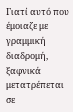Γιατί αυτό που έμοιαζε με γραμμική διαδρομή, ξαφνικά μετατρέπεται σε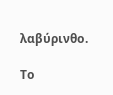λαβύρινθο.

Το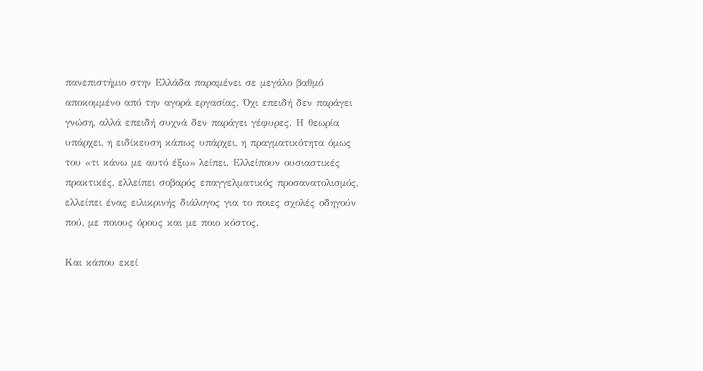πανεπιστήμιο στην Ελλάδα παραμένει σε μεγάλο βαθμό αποκομμένο από την αγορά εργασίας. Όχι επειδή δεν παράγει γνώση, αλλά επειδή συχνά δεν παράγει γέφυρες. Η θεωρία υπάρχει, η ειδίκευση κάπως υπάρχει, η πραγματικότητα όμως του «τι κάνω με αυτό έξω» λείπει. Ελλείπουν ουσιαστικές πρακτικές, ελλείπει σοβαρός επαγγελματικός προσανατολισμός, ελλείπει ένας ειλικρινής διάλογος για το ποιες σχολές οδηγούν πού, με ποιους όρους και με ποιο κόστος.

Και κάπου εκεί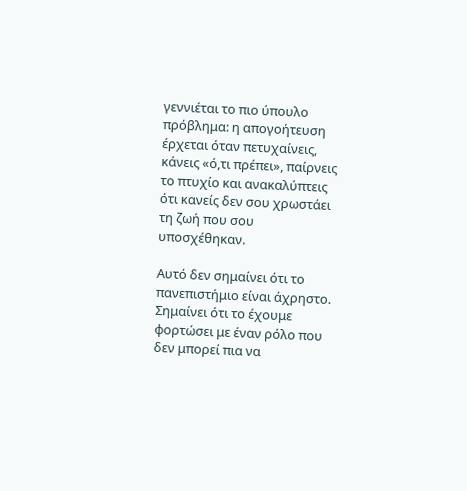γεννιέται το πιο ύπουλο πρόβλημα: η απογοήτευση έρχεται όταν πετυχαίνεις, κάνεις «ό,τι πρέπει», παίρνεις το πτυχίο και ανακαλύπτεις ότι κανείς δεν σου χρωστάει τη ζωή που σου υποσχέθηκαν.

Αυτό δεν σημαίνει ότι το πανεπιστήμιο είναι άχρηστο. Σημαίνει ότι το έχουμε φορτώσει με έναν ρόλο που δεν μπορεί πια να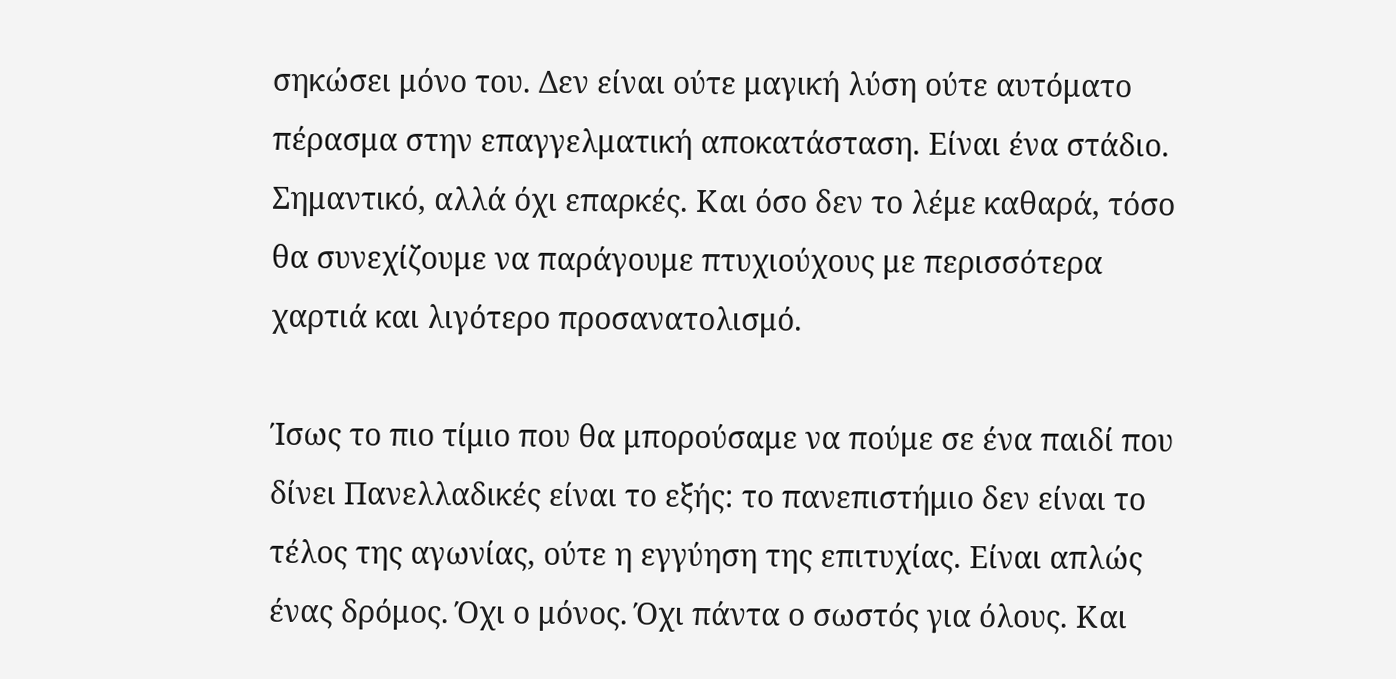σηκώσει μόνο του. Δεν είναι ούτε μαγική λύση ούτε αυτόματο πέρασμα στην επαγγελματική αποκατάσταση. Είναι ένα στάδιο. Σημαντικό, αλλά όχι επαρκές. Και όσο δεν το λέμε καθαρά, τόσο θα συνεχίζουμε να παράγουμε πτυχιούχους με περισσότερα χαρτιά και λιγότερο προσανατολισμό.

Ίσως το πιο τίμιο που θα μπορούσαμε να πούμε σε ένα παιδί που δίνει Πανελλαδικές είναι το εξής: το πανεπιστήμιο δεν είναι το τέλος της αγωνίας, ούτε η εγγύηση της επιτυχίας. Είναι απλώς ένας δρόμος. Όχι ο μόνος. Όχι πάντα ο σωστός για όλους. Και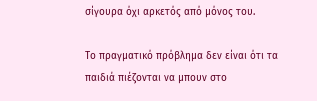σίγουρα όχι αρκετός από μόνος του.

Το πραγματικό πρόβλημα δεν είναι ότι τα παιδιά πιέζονται να μπουν στο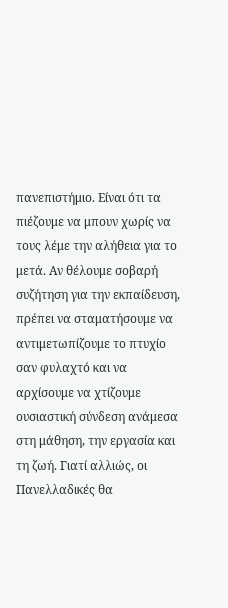πανεπιστήμιο. Είναι ότι τα πιέζουμε να μπουν χωρίς να τους λέμε την αλήθεια για το μετά. Αν θέλουμε σοβαρή συζήτηση για την εκπαίδευση, πρέπει να σταματήσουμε να αντιμετωπίζουμε το πτυχίο σαν φυλαχτό και να αρχίσουμε να χτίζουμε ουσιαστική σύνδεση ανάμεσα στη μάθηση, την εργασία και τη ζωή. Γιατί αλλιώς, οι Πανελλαδικές θα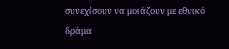συνεχίσουν να μοιάζουν με εθνικό δράμα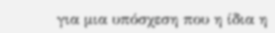για μια υπόσχεση που η ίδια η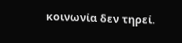κοινωνία δεν τηρεί.